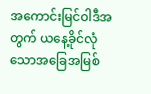အကောင်းမြင်ဝါဒီအတွက် ယနေ့ခိုင်လုံသောအခြေအမြစ်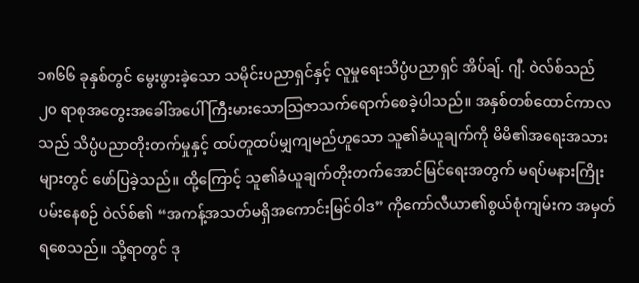၁၈၆၆ ခုနှစ်တွင် မွေးဖွားခဲ့သော သမိုင်းပညာရှင်နှင့် လူမှုရေးသိပ္ပံပညာရှင် အိပ်ချ်. ဂျီ. ဝဲလ်စ်သည် ၂၀ ရာစုအတွေးအခေါ်အပေါ် ကြီးမားသောသြဇာသက်ရောက်စေခဲ့ပါသည်။ အနှစ်တစ်ထောင်ကာလသည် သိပ္ပံပညာတိုးတက်မှုနှင့် ထပ်တူထပ်မျှကျမည်ဟူသော သူ၏ခံယူချက်ကို မိမိ၏အရေးအသားများတွင် ဖော်ပြခဲ့သည်။ ထို့ကြောင့် သူ၏ခံယူချက်တိုးတက်အောင်မြင်ရေးအတွက် မရပ်မနားကြိုးပမ်းနေစဉ် ဝဲလ်စ်၏ “အကန့်အသတ်မရှိအကောင်းမြင်ဝါဒ” ကိုကော်လီယာ၏စွယ်စုံကျမ်းက အမှတ်ရစေသည်။ သို့ရာတွင် ဒု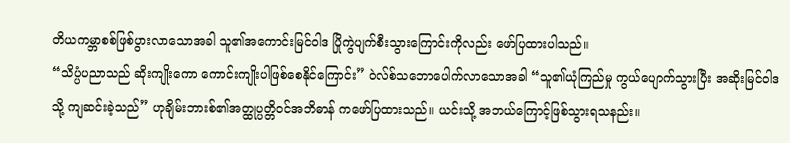တိယကမ္ဘာစစ်ဖြစ်ပွားလာသောအခါ သူ၏အကောင်းမြင်ဝါဒ ပြိုကွဲပျက်စီးသွားကြောင်းကိုလည်း ဖော်ပြထားပါသည်။
“သိပ္ပံပညာသည် ဆိုးကျိုးကော ကောင်းကျိုးပါဖြစ်စေနိုင်ကြောင်း” ဝဲလ်စ်သဘောပေါက်လာသောအခါ “သူ၏ယုံကြည်မှု ကွယ်ပျောက်သွားပြီး အဆိုးမြင်ဝါဒသို့ ကျဆင်းခဲ့သည်” ဟုချိမ်းဘားစ်၏အတ္ထုပ္ပတ္တိဝင်အဘိဓာန် ကဖော်ပြထားသည်။ ယင်းသို့ အဘယ်ကြောင့်ဖြစ်သွားရသနည်း။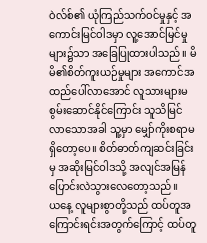ဝဲလ်စ်၏ ယုံကြည်သက်ဝင်မှုနှင့် အကောင်းမြင်ဝါဒမှာ လူ့အောင်မြင်မှုများ၌သာ အခြေပြုထားပါသည်။ မိမိ၏စိတ်ကူးယဉ်မှုများ အကောင်အထည်ပေါ်လာအောင် လူသားများမစွမ်းဆောင်နိုင်ကြောင်း သူသိမြင်လာသောအခါ သူ့မှာ မျှော်ကိုးစရာမရှိတော့ပေ။ စိတ်ဓာတ်ကျဆင်းခြင်းမှ အဆိုးမြင်ဝါဒသို့ အလျင်အမြန်ပြောင်းလဲသွားလေတော့သည်။
ယနေ့ လူများစွာတို့သည် ထပ်တူအကြောင်းရင်းအတွက်ကြောင့် ထပ်တူ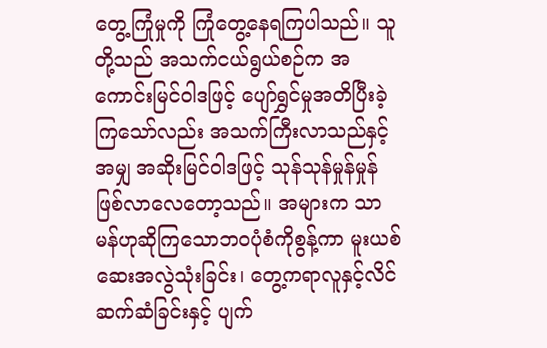တွေ့ကြုံမှုကို ကြုံတွေ့နေရကြပါသည်။ သူတို့သည် အသက်ငယ်ရွယ်စဉ်က အကောင်းမြင်ဝါဒဖြင့် ပျော်ရွှင်မှုအတိပြီးခဲ့ကြသော်လည်း အသက်ကြီးလာသည်နှင့်အမျှ အဆိုးမြင်ဝါဒဖြင့် သုန်သုန်မှုန်မှုန်ဖြစ်လာလေတော့သည်။ အများက သာမန်ဟုဆိုကြသောဘဝပုံစံကိုစွန့်ကာ မူးယစ်ဆေးအလွဲသုံးခြင်း၊ တွေ့ကရာလူနှင့်လိင်ဆက်ဆံခြင်းနှင့် ပျက်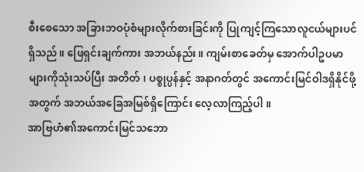စီးစေသော အခြားဘဝပုံစံများလိုက်စားခြင်းကို ပြုကျင့်ကြသောလူငယ်များပင်ရှိသည်။ ဖြေရှင်းချက်ကား အဘယ်နည်း။ ကျမ်းစာခေတ်မှ အောက်ပါဥပမာများကိုသုံးသပ်ပြီး အတိတ်၊ ပစ္စုပ္ပန်နှင့် အနာဂတ်တွင် အကောင်းမြင်ဝါဒရှိနိုင်ဖို့အတွက် အဘယ်အခြေအမြစ်ရှိကြောင်း လေ့လာကြည့်ပါ။
အာဗြဟံ၏အကောင်းမြင်သဘော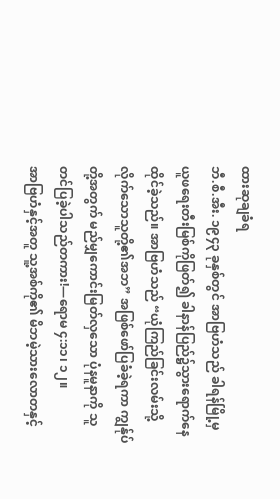ထားဆုချခံရ
ဘီ.စီ.အီး. ၁၉၄၃ ခုနှစ်တွင် အာဗြဟံသည် ခါရန်မြို့မှ ယူဖရေးတီးမြစ်ကိုဖြတ်၍ ခါနာန်ပြည်၌သွားရောက်နေထိုင်ခဲ့သည်။ အာဗြဟံသည် “ယုံကြည်ခြင်းလမ်းသို့လိုက်သောသူတို့၏အဘ” အဖြစ်ဖော်ပြခံခဲ့ရကာ ကျွန်ုပ်တို့အတွက် မည်မျှကောင်းမြတ်လှသော ပုံနမူနာကို သူတင်ပြခဲ့ပါသည်တကား!—ရောမ ၄:၁၁၊ ၁၂။
အာဗြဟံနှင့်အတူ သူ့အစ်ကို၏ မိဘမဲ့သားလောတနှင့်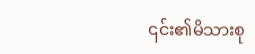၎င်း၏မိသားစု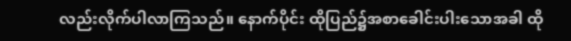လည်းလိုက်ပါလာကြသည်။ နောက်ပိုင်း ထိုပြည်၌အစာခေါင်းပါးသောအခါ ထို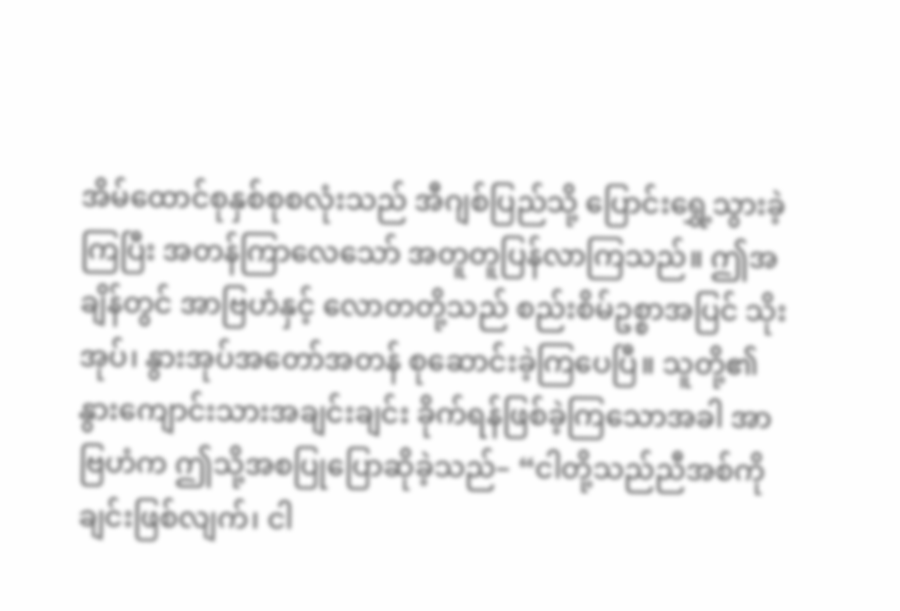အိမ်ထောင်စုနှစ်စုစလုံးသည် အီဂျစ်ပြည်သို့ ပြောင်းရွှေ့သွားခဲ့ကြပြီး အတန်ကြာလေသော် အတူတူပြန်လာကြသည်။ ဤအချိန်တွင် အာဗြဟံနှင့် လောတတို့သည် စည်းစိမ်ဥစ္စာအပြင် သိုးအုပ်၊ နွားအုပ်အတော်အတန် စုဆောင်းခဲ့ကြပေပြီ။ သူတို့၏နွားကျောင်းသားအချင်းချင်း ခိုက်ရန်ဖြစ်ခဲ့ကြသောအခါ အာဗြဟံက ဤသို့အစပြုပြောဆိုခဲ့သည်– “ငါတို့သည်ညီအစ်ကိုချင်းဖြစ်လျက်၊ ငါ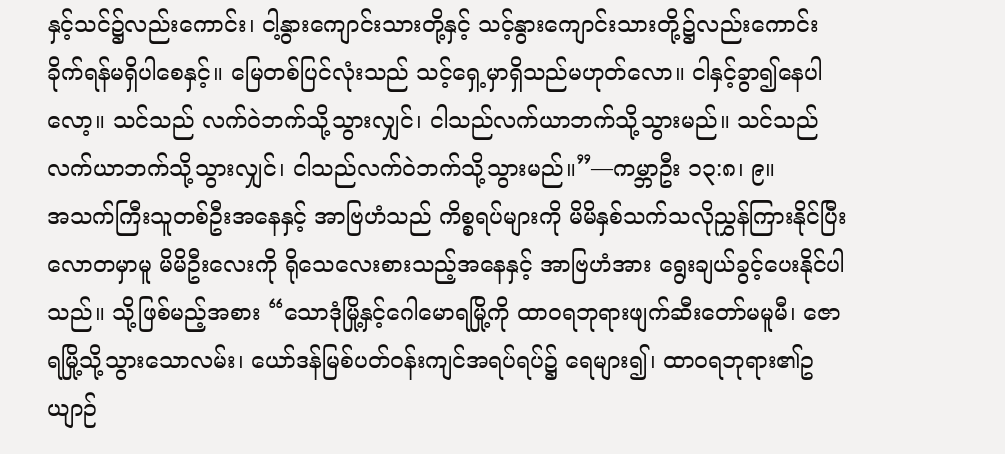နှင့်သင်၌လည်းကောင်း၊ ငါ့နွားကျောင်းသားတို့နှင့် သင့်နွားကျောင်းသားတို့၌လည်းကောင်း ခိုက်ရန်မရှိပါစေနှင့်။ မြေတစ်ပြင်လုံးသည် သင့်ရှေ့မှာရှိသည်မဟုတ်လော။ ငါနှင့်ခွာ၍နေပါလော့။ သင်သည် လက်ဝဲဘက်သို့သွားလျှင်၊ ငါသည်လက်ယာဘက်သို့သွားမည်။ သင်သည်လက်ယာဘက်သို့သွားလျှင်၊ ငါသည်လက်ဝဲဘက်သို့သွားမည်။”—ကမ္ဘာဦး ၁၃:၈၊ ၉။
အသက်ကြီးသူတစ်ဦးအနေနှင့် အာဗြဟံသည် ကိစ္စရပ်များကို မိမိနှစ်သက်သလိုညွှန်ကြားနိုင်ပြီး လောတမှာမူ မိမိဦးလေးကို ရိုသေလေးစားသည့်အနေနှင့် အာဗြဟံအား ရွေးချယ်ခွင့်ပေးနိုင်ပါသည်။ သို့ဖြစ်မည့်အစား “သောဒုံမြို့နှင့်ဂေါမောရမြို့ကို ထာဝရဘုရားဖျက်ဆီးတော်မမူမီ၊ ဇောရမြို့သို့သွားသောလမ်း၊ ယော်ဒန်မြစ်ပတ်ဝန်းကျင်အရပ်ရပ်၌ ရေများ၍၊ ထာဝရဘုရား၏ဥယျာဉ်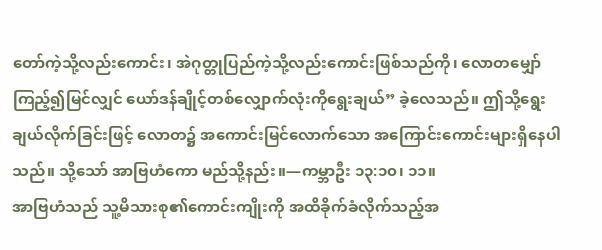တော်ကဲ့သို့လည်းကောင်း၊ အဲဂုတ္တုပြည်ကဲ့သို့လည်းကောင်းဖြစ်သည်ကို၊ လောတမျှော်ကြည့်၍မြင်လျှင် ယော်ဒန်ချိုင့်တစ်လျှောက်လုံးကိုရွေးချယ်” ခဲ့လေသည်။ ဤသို့ရွေးချယ်လိုက်ခြင်းဖြင့် လောတ၌ အကောင်းမြင်လောက်သော အကြောင်းကောင်းများရှိနေပါသည်။ သို့သော် အာဗြဟံကော မည်သို့နည်း။—ကမ္ဘာဦး ၁၃:၁၀၊ ၁၁။
အာဗြဟံသည် သူ့မိသားစု၏ကောင်းကျိုးကို အထိခိုက်ခံလိုက်သည့်အ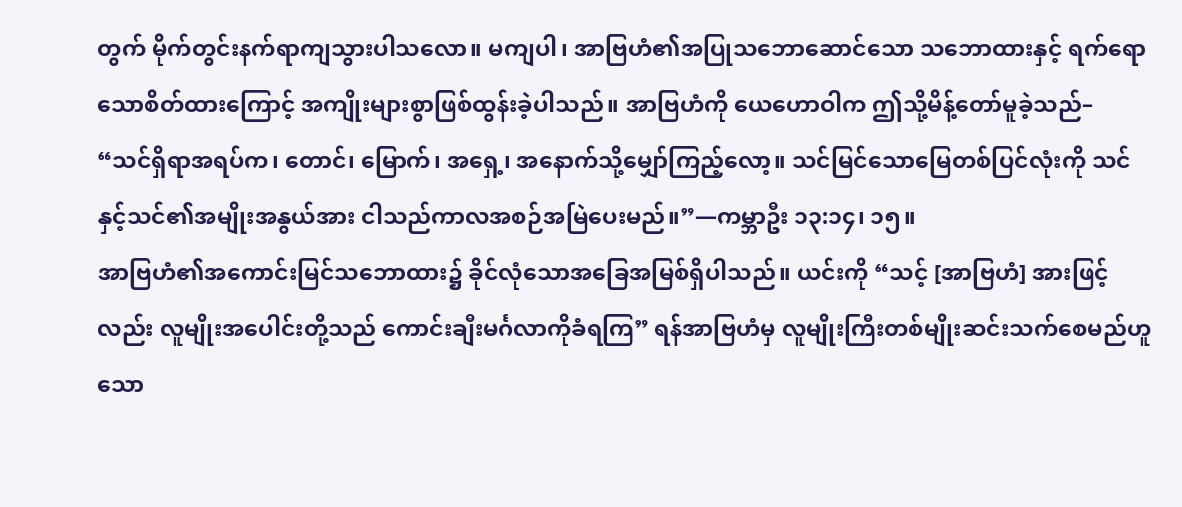တွက် မိုက်တွင်းနက်ရာကျသွားပါသလော။ မကျပါ၊ အာဗြဟံ၏အပြုသဘောဆောင်သော သဘောထားနှင့် ရက်ရောသောစိတ်ထားကြောင့် အကျိုးများစွာဖြစ်ထွန်းခဲ့ပါသည်။ အာဗြဟံကို ယေဟောဝါက ဤသို့မိန့်တော်မူခဲ့သည်– “သင်ရှိရာအရပ်က၊ တောင်၊ မြောက်၊ အရှေ့၊ အနောက်သို့မျှော်ကြည့်လော့။ သင်မြင်သောမြေတစ်ပြင်လုံးကို သင်နှင့်သင်၏အမျိုးအနွယ်အား ငါသည်ကာလအစဉ်အမြဲပေးမည်။”—ကမ္ဘာဦး ၁၃:၁၄၊ ၁၅။
အာဗြဟံ၏အကောင်းမြင်သဘောထား၌ ခိုင်လုံသောအခြေအမြစ်ရှိပါသည်။ ယင်းကို “သင့် [အာဗြဟံ] အားဖြင့်လည်း လူမျိုးအပေါင်းတို့သည် ကောင်းချီးမင်္ဂလာကိုခံရကြ” ရန်အာဗြဟံမှ လူမျိုးကြီးတစ်မျိုးဆင်းသက်စေမည်ဟူသော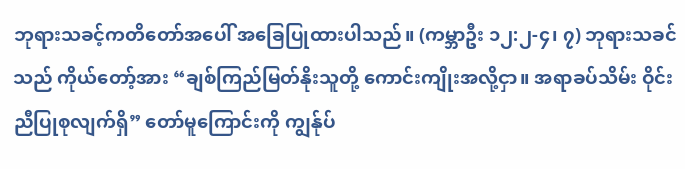ဘုရားသခင့်ကတိတော်အပေါ် အခြေပြုထားပါသည်။ (ကမ္ဘာဦး ၁၂:၂-၄၊ ၇) ဘုရားသခင်သည် ကိုယ်တော့်အား “ချစ်ကြည်မြတ်နိုးသူတို့ ကောင်းကျိုးအလို့ငှာ။ အရာခပ်သိမ်း ဝိုင်းညီပြုစုလျက်ရှိ” တော်မူကြောင်းကို ကျွန်ုပ်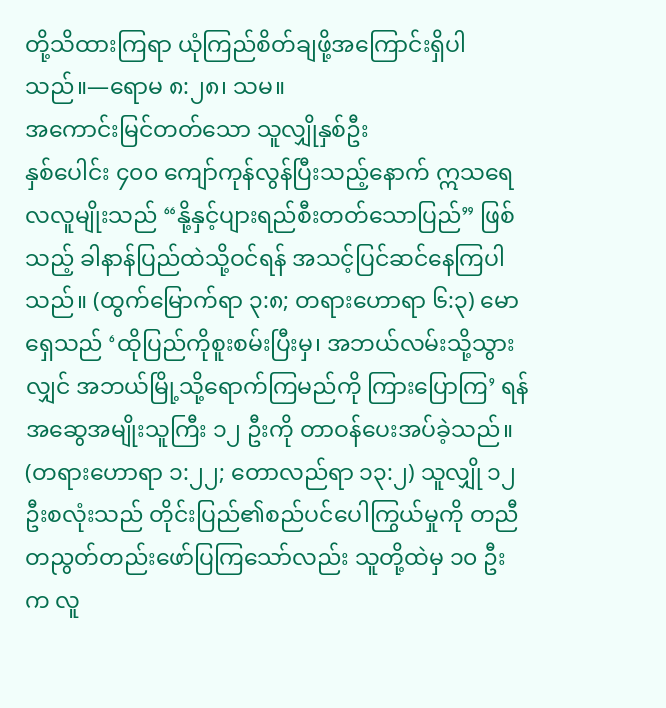တို့သိထားကြရာ ယုံကြည်စိတ်ချဖို့အကြောင်းရှိပါသည်။—ရောမ ၈:၂၈၊ သမ။
အကောင်းမြင်တတ်သော သူလျှိုနှစ်ဦး
နှစ်ပေါင်း ၄၀၀ ကျော်ကုန်လွန်ပြီးသည့်နောက် ဣသရေလလူမျိုးသည် “နို့နှင့်ပျားရည်စီးတတ်သောပြည်” ဖြစ်သည့် ခါနာန်ပြည်ထဲသို့ဝင်ရန် အသင့်ပြင်ဆင်နေကြပါသည်။ (ထွက်မြောက်ရာ ၃:၈; တရားဟောရာ ၆:၃) မောရှေသည် ‘ထိုပြည်ကိုစူးစမ်းပြီးမှ၊ အဘယ်လမ်းသို့သွားလျှင် အဘယ်မြို့သို့ရောက်ကြမည်ကို ကြားပြောကြ’ ရန်အဆွေအမျိုးသူကြီး ၁၂ ဦးကို တာဝန်ပေးအပ်ခဲ့သည်။ (တရားဟောရာ ၁:၂၂; တောလည်ရာ ၁၃:၂) သူလျှို ၁၂ ဦးစလုံးသည် တိုင်းပြည်၏စည်ပင်ပေါကြွယ်မှုကို တညီတညွတ်တည်းဖော်ပြကြသော်လည်း သူတို့ထဲမှ ၁၀ ဦးက လူ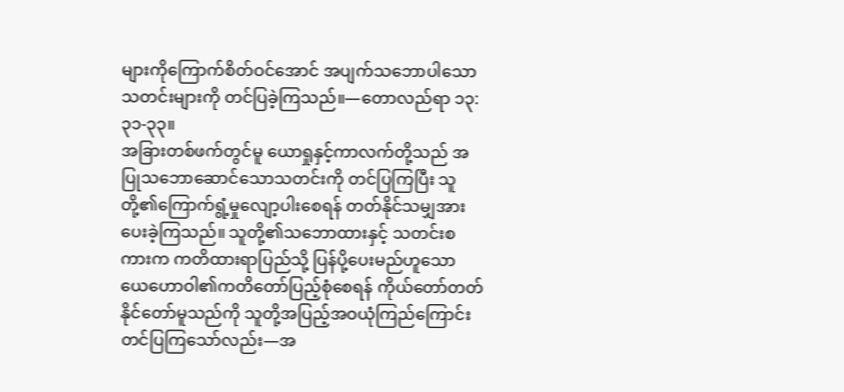များကိုကြောက်စိတ်ဝင်အောင် အပျက်သဘောပါသောသတင်းများကို တင်ပြခဲ့ကြသည်။—တောလည်ရာ ၁၃:၃၁-၃၃။
အခြားတစ်ဖက်တွင်မူ ယောရှုနှင့်ကာလက်တို့သည် အပြုသဘောဆောင်သောသတင်းကို တင်ပြကြပြီး သူတို့၏ကြောက်ရွံ့မှုလျော့ပါးစေရန် တတ်နိုင်သမျှအားပေးခဲ့ကြသည်။ သူတို့၏သဘောထားနှင့် သတင်းစကားက ကတိထားရာပြည်သို့ ပြန်ပို့ပေးမည်ဟူသော ယေဟောဝါ၏ကတိတော်ပြည့်စုံစေရန် ကိုယ်တော်တတ်နိုင်တော်မူသည်ကို သူတို့အပြည့်အဝယုံကြည်ကြောင်း တင်ပြကြသော်လည်း—အ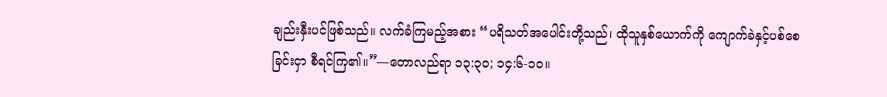ချည်းနှီးပင်ဖြစ်သည်။ လက်ခံကြမည့်အစား “ပရိသတ်အပေါင်းတို့သည်၊ ထိုသူနှစ်ယောက်ကို ကျောက်ခဲနှင့်ပစ်စေခြင်းငှာ စီရင်ကြ၏။”—တောလည်ရာ ၁၃:၃၀; ၁၄:၆-၁၀။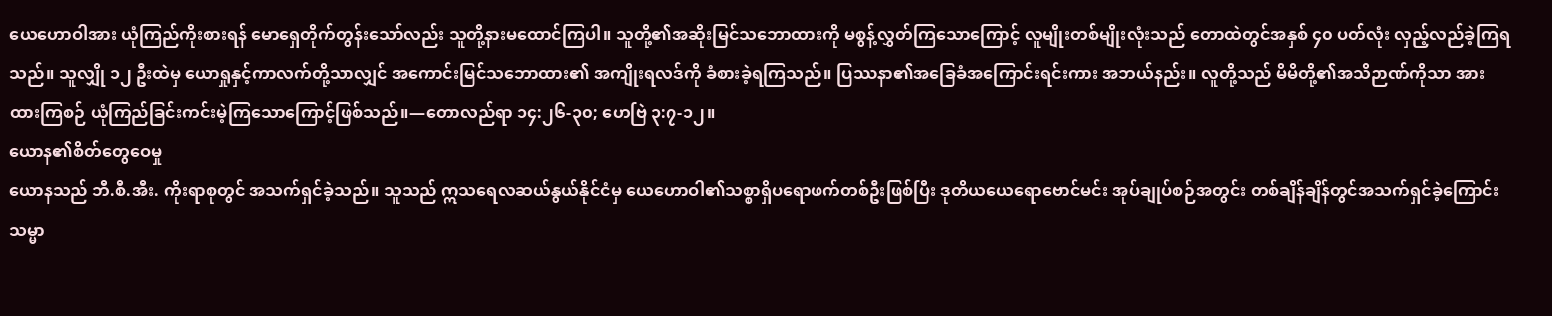ယေဟောဝါအား ယုံကြည်ကိုးစားရန် မောရှေတိုက်တွန်းသော်လည်း သူတို့နားမထောင်ကြပါ။ သူတို့၏အဆိုးမြင်သဘောထားကို မစွန့်လွှတ်ကြသောကြောင့် လူမျိုးတစ်မျိုးလုံးသည် တောထဲတွင်အနှစ် ၄၀ ပတ်လုံး လှည့်လည်ခဲ့ကြရသည်။ သူလျှို ၁၂ ဦးထဲမှ ယောရှုနှင့်ကာလက်တို့သာလျှင် အကောင်းမြင်သဘောထား၏ အကျိုးရလဒ်ကို ခံစားခဲ့ရကြသည်။ ပြဿနာ၏အခြေခံအကြောင်းရင်းကား အဘယ်နည်း။ လူတို့သည် မိမိတို့၏အသိဉာဏ်ကိုသာ အားထားကြစဉ် ယုံကြည်ခြင်းကင်းမဲ့ကြသောကြောင့်ဖြစ်သည်။—တောလည်ရာ ၁၄:၂၆-၃၀; ဟေဗြဲ ၃:၇-၁၂။
ယောန၏စိတ်တွေဝေမှု
ယောနသည် ဘီ.စီ.အီး. ကိုးရာစုတွင် အသက်ရှင်ခဲ့သည်။ သူသည် ဣသရေလဆယ်နွယ်နိုင်ငံမှ ယေဟောဝါ၏သစ္စာရှိပရောဖက်တစ်ဦးဖြစ်ပြီး ဒုတိယယေရောဗောင်မင်း အုပ်ချုပ်စဉ်အတွင်း တစ်ချိန်ချိန်တွင်အသက်ရှင်ခဲ့ကြောင်း သမ္မာ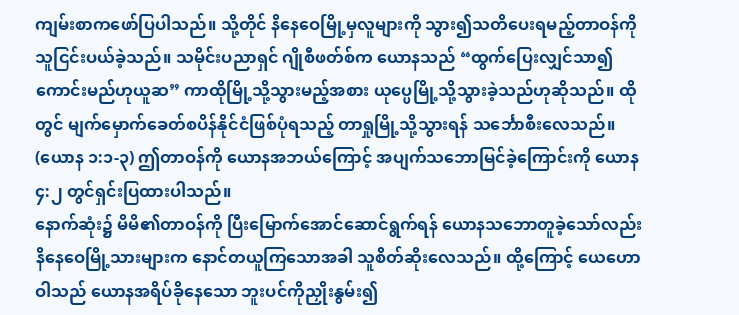ကျမ်းစာကဖော်ပြပါသည်။ သို့တိုင် နိနေဝေမြို့မှလူများကို သွား၍သတိပေးရမည့်တာဝန်ကို သူငြင်းပယ်ခဲ့သည်။ သမိုင်းပညာရှင် ဂျိုစီဖတ်စ်က ယောနသည် “ထွက်ပြေးလျှင်သာ၍ကောင်းမည်ဟုယူဆ” ကာထိုမြို့သို့သွားမည့်အစား ယုပ္ပေမြို့သို့သွားခဲ့သည်ဟုဆိုသည်။ ထိုတွင် မျက်မှောက်ခေတ်စပိန်နိုင်ငံဖြစ်ပုံရသည့် တာရှုမြို့သို့သွားရန် သင်္ဘောစီးလေသည်။ (ယောန ၁:၁-၃) ဤတာဝန်ကို ယောနအဘယ်ကြောင့် အပျက်သဘောမြင်ခဲ့ကြောင်းကို ယောန ၄:၂ တွင်ရှင်းပြထားပါသည်။
နောက်ဆုံး၌ မိမိ၏တာဝန်ကို ပြီးမြောက်အောင်ဆောင်ရွက်ရန် ယောနသဘောတူခဲ့သော်လည်း နိနေဝေမြို့သားများက နောင်တယူကြသောအခါ သူစိတ်ဆိုးလေသည်။ ထို့ကြောင့် ယေဟောဝါသည် ယောနအရိပ်ခိုနေသော ဘူးပင်ကိုညှိုးနွမ်း၍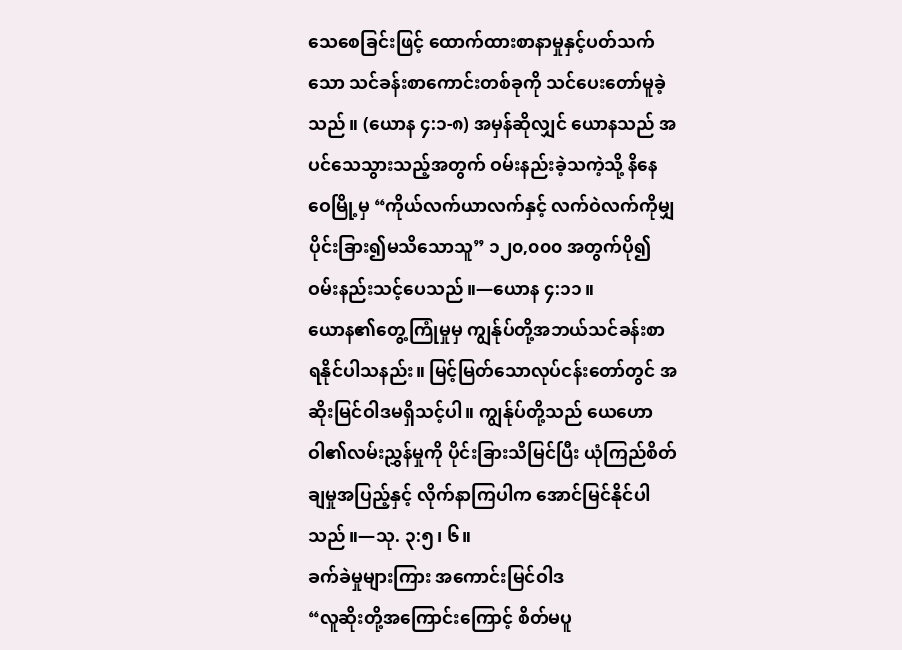သေစေခြင်းဖြင့် ထောက်ထားစာနာမှုနှင့်ပတ်သက်သော သင်ခန်းစာကောင်းတစ်ခုကို သင်ပေးတော်မူခဲ့သည်။ (ယောန ၄:၁-၈) အမှန်ဆိုလျှင် ယောနသည် အပင်သေသွားသည့်အတွက် ဝမ်းနည်းခဲ့သကဲ့သို့ နိနေဝေမြို့မှ “ကိုယ်လက်ယာလက်နှင့် လက်ဝဲလက်ကိုမျှ ပိုင်းခြား၍မသိသောသူ” ၁၂၀,၀၀၀ အတွက်ပို၍ဝမ်းနည်းသင့်ပေသည်။—ယောန ၄:၁၁။
ယောန၏တွေ့ကြုံမှုမှ ကျွန်ုပ်တို့အဘယ်သင်ခန်းစာ ရနိုင်ပါသနည်း။ မြင့်မြတ်သောလုပ်ငန်းတော်တွင် အဆိုးမြင်ဝါဒမရှိသင့်ပါ။ ကျွန်ုပ်တို့သည် ယေဟောဝါ၏လမ်းညွှန်မှုကို ပိုင်းခြားသိမြင်ပြီး ယုံကြည်စိတ်ချမှုအပြည့်နှင့် လိုက်နာကြပါက အောင်မြင်နိုင်ပါသည်။—သု. ၃:၅၊ ၆။
ခက်ခဲမှုများကြား အကောင်းမြင်ဝါဒ
“လူဆိုးတို့အကြောင်းကြောင့် စိတ်မပူ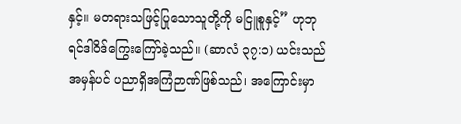နှင့်။ မတရားသဖြင့်ပြုသောသူတို့ကို မငြူစူနှင့်” ဟုဘုရင်ဒါဝိဒ်ကြွေးကြော်ခဲ့သည်။ (ဆာလံ ၃၇:၁) ယင်းသည် အမှန်ပင် ပညာရှိအကြံဉာဏ်ဖြစ်သည်၊ အကြောင်းမှာ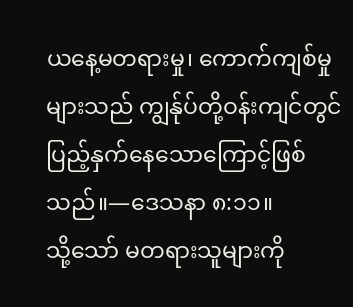ယနေ့မတရားမှု၊ ကောက်ကျစ်မှုများသည် ကျွန်ုပ်တို့ဝန်းကျင်တွင် ပြည့်နှက်နေသောကြောင့်ဖြစ်သည်။—ဒေသနာ ၈:၁၁။
သို့သော် မတရားသူများကို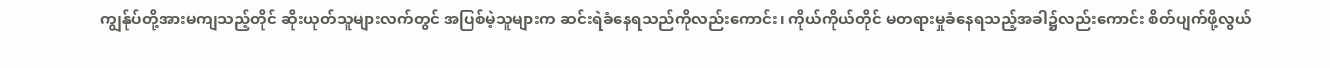ကျွန်ုပ်တို့အားမကျသည့်တိုင် ဆိုးယုတ်သူများလက်တွင် အပြစ်မဲ့သူများက ဆင်းရဲခံနေရသည်ကိုလည်းကောင်း၊ ကိုယ်ကိုယ်တိုင် မတရားမှုခံနေရသည့်အခါ၌လည်းကောင်း စိတ်ပျက်ဖို့လွယ်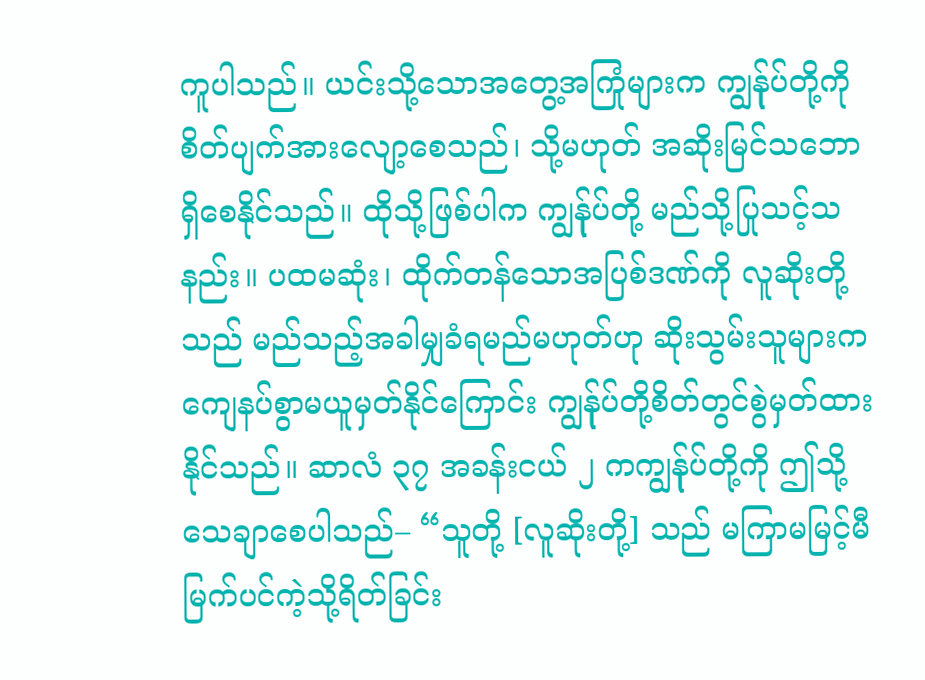ကူပါသည်။ ယင်းသို့သောအတွေ့အကြုံများက ကျွန်ုပ်တို့ကို စိတ်ပျက်အားလျော့စေသည်၊ သို့မဟုတ် အဆိုးမြင်သဘောရှိစေနိုင်သည်။ ထိုသို့ဖြစ်ပါက ကျွန်ုပ်တို့ မည်သို့ပြုသင့်သနည်း။ ပထမဆုံး၊ ထိုက်တန်သောအပြစ်ဒဏ်ကို လူဆိုးတို့သည် မည်သည့်အခါမျှခံရမည်မဟုတ်ဟု ဆိုးသွမ်းသူများက ကျေနပ်စွာမယူမှတ်နိုင်ကြောင်း ကျွန်ုပ်တို့စိတ်တွင်စွဲမှတ်ထားနိုင်သည်။ ဆာလံ ၃၇ အခန်းငယ် ၂ ကကျွန်ုပ်တို့ကို ဤသို့သေချာစေပါသည်– “သူတို့ [လူဆိုးတို့] သည် မကြာမမြင့်မီ မြက်ပင်ကဲ့သို့ရိတ်ခြင်း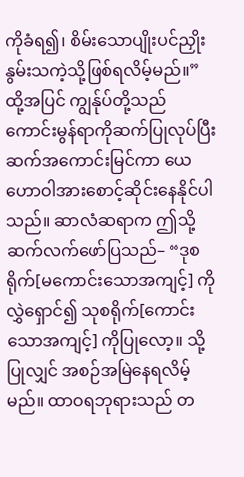ကိုခံရ၍၊ စိမ်းသောပျိုးပင်ညှိုးနွမ်းသကဲ့သို့ဖြစ်ရလိမ့်မည်။”
ထို့အပြင် ကျွန်ုပ်တို့သည် ကောင်းမွန်ရာကိုဆက်ပြုလုပ်ပြီး ဆက်အကောင်းမြင်ကာ ယေဟောဝါအားစောင့်ဆိုင်းနေနိုင်ပါသည်။ ဆာလံဆရာက ဤသို့ဆက်လက်ဖော်ပြသည်– “ဒုစရိုက်[မကောင်းသောအကျင့်] ကိုလွှဲရှောင်၍ သုစရိုက်[ကောင်းသောအကျင့်] ကိုပြုလော့။ သို့ပြုလျှင် အစဉ်အမြဲနေရလိမ့်မည်။ ထာဝရဘုရားသည် တ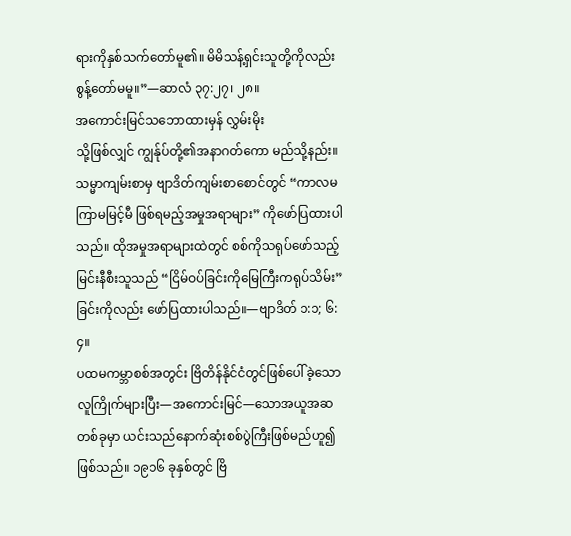ရားကိုနှစ်သက်တော်မူ၏။ မိမိသန့်ရှင်းသူတို့ကိုလည်း စွန့်တော်မမူ။”—ဆာလံ ၃၇:၂၇၊ ၂၈။
အကောင်းမြင်သဘောထားမှန် လွှမ်းမိုး
သို့ဖြစ်လျှင် ကျွန်ုပ်တို့၏အနာဂတ်ကော မည်သို့နည်း။ သမ္မာကျမ်းစာမှ ဗျာဒိတ်ကျမ်းစာစောင်တွင် “ကာလမကြာမမြင့်မီ ဖြစ်ရမည့်အမှုအရာများ” ကိုဖော်ပြထားပါသည်။ ထိုအမှုအရာများထဲတွင် စစ်ကိုသရုပ်ဖော်သည့်မြင်းနီစီးသူသည် “ငြိမ်ဝပ်ခြင်းကိုမြေကြီးကရုပ်သိမ်း” ခြင်းကိုလည်း ဖော်ပြထားပါသည်။—ဗျာဒိတ် ၁:၁; ၆:၄။
ပထမကမ္ဘာစစ်အတွင်း ဗြိတိန်နိုင်ငံတွင်ဖြစ်ပေါ်ခဲ့သော လူကြိုက်များပြီး—အကောင်းမြင်—သောအယူအဆတစ်ခုမှာ ယင်းသည်နောက်ဆုံးစစ်ပွဲကြီးဖြစ်မည်ဟူ၍ဖြစ်သည်။ ၁၉၁၆ ခုနှစ်တွင် ဗြိ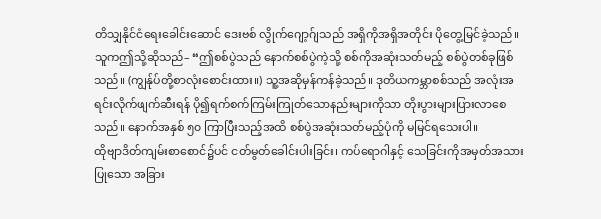တိသျှနိုင်ငံရေးခေါင်းဆောင် ဒေးဗစ် လွိုက်ဂျော့ဂ်ျသည် အရှိကိုအရှိအတိုင်း ပိုတွေ့မြင်ခဲ့သည်။ သူကဤသို့ဆိုသည်– “ဤစစ်ပွဲသည် နောက်စစ်ပွဲကဲ့သို့ စစ်ကိုအဆုံးသတ်မည့် စစ်ပွဲတစ်ခုဖြစ်သည်။ (ကျွန်ုပ်တို့စာလုံးစောင်းထား။) သူ့အဆိုမှန်ကန်ခဲ့သည်။ ဒုတိယကမ္ဘာစစ်သည် အလုံးအရင်းလိုက်ဖျက်ဆီးရန် ပို၍ရက်စက်ကြမ်းကြုတ်သောနည်းများကိုသာ တိုးပွားများပြားလာစေသည်။ နောက်အနှစ် ၅၀ ကြာပြီးသည့်အထိ စစ်ပွဲအဆုံးသတ်မည့်ပုံကို မမြင်ရသေးပါ။
ထိုဗျာဒိတ်ကျမ်းစာစောင်၌ပင် ငတ်မွတ်ခေါင်းပါးခြင်း၊ ကပ်ရောဂါနှင့် သေခြင်းကိုအမှတ်အသားပြုသော အခြား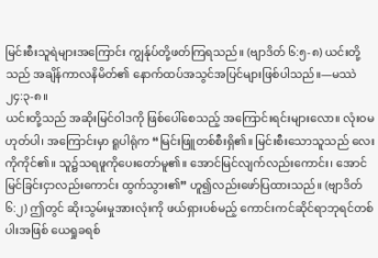မြင်းစီးသူရဲများအကြောင်း ကျွန်ုပ်တို့ဖတ်ကြရသည်။ (ဗျာဒိတ် ၆:၅-၈) ယင်းတို့သည် အချိန်ကာလနိမိတ်၏ နောက်ထပ်အသွင်အပြင်များဖြစ်ပါသည်။—မဿဲ ၂၄:၃-၈။
ယင်းတို့သည် အဆိုးမြင်ဝါဒကို ဖြစ်ပေါ်စေသည့် အကြောင်းရင်းများလော။ လုံးဝမဟုတ်ပါ၊ အကြောင်းမှာ ရူပါရုံက “မြင်းဖြူတစ်စီးရှိ၏။ မြင်းစီးသောသူသည် လေးကိုကိုင်၏။ သူ၌သရဖူကိုပေးတော်မူ၏။ အောင်မြင်လျက်လည်းကောင်း၊ အောင်မြင်ခြင်းငှာလည်းကောင်း ထွက်သွား၏” ဟူ၍လည်းဖော်ပြထားသည်။ (ဗျာဒိတ် ၆:၂) ဤတွင် ဆိုးသွမ်းမှုအားလုံးကို ဖယ်ရှားပစ်မည့် ကောင်းကင်ဆိုင်ရာဘုရင်တစ်ပါးအဖြစ် ယေရှုခရစ်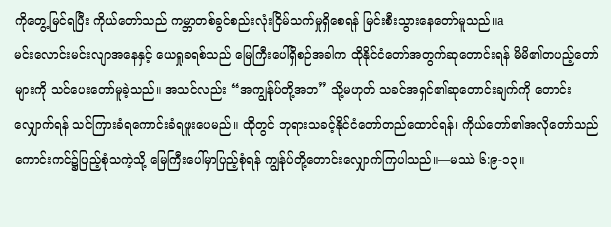ကိုတွေ့မြင်ရပြီး ကိုယ်တော်သည် ကမ္ဘာတစ်ခွင်စည်းလုံးငြိမ်သက်မှုရှိစေရန် မြင်းစီးသွားနေတော်မူသည်။a
မင်းလောင်းမင်းလျာအနေနှင့် ယေရှုခရစ်သည် မြေကြီးပေါ်ရှိစဉ်အခါက ထိုနိုင်ငံတော်အတွက်ဆုတောင်းရန် မိမိ၏တပည့်တော်များကို သင်ပေးတော်မူခဲ့သည်။ အသင်လည်း “အကျွန်ုပ်တို့အဘ” သို့မဟုတ် သခင်အရှင်၏ဆုတောင်းချက်ကို တောင်းလျှောက်ရန် သင်ကြားခံရကောင်းခံရဖူးပေမည်။ ထိုတွင် ဘုရားသခင့်နိုင်ငံတော်တည်ထောင်ရန်၊ ကိုယ်တော်၏အလိုတော်သည် ကောင်းကင်၌ပြည့်စုံသကဲ့သို့ မြေကြီးပေါ်မှာပြည့်စုံရန် ကျွန်ုပ်တို့တောင်းလျှောက်ကြပါသည်။—မဿဲ ၆:၉-၁၃။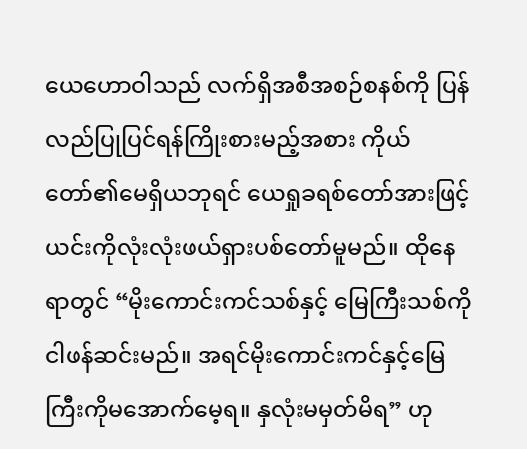ယေဟောဝါသည် လက်ရှိအစီအစဉ်စနစ်ကို ပြန်လည်ပြုပြင်ရန်ကြိုးစားမည့်အစား ကိုယ်တော်၏မေရှိယဘုရင် ယေရှုခရစ်တော်အားဖြင့် ယင်းကိုလုံးလုံးဖယ်ရှားပစ်တော်မူမည်။ ထိုနေရာတွင် “မိုးကောင်းကင်သစ်နှင့် မြေကြီးသစ်ကိုငါဖန်ဆင်းမည်။ အရင်မိုးကောင်းကင်နှင့်မြေကြီးကိုမအောက်မေ့ရ။ နှလုံးမမှတ်မိရ” ဟု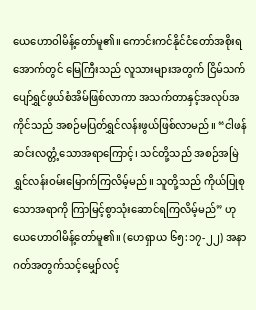ယေဟောဝါမိန့်တော်မူ၏။ ကောင်းကင်နိုင်ငံတော်အစိုးရအောက်တွင် မြေကြီးသည် လူသားများအတွက် ငြိမ်သက်ပျော်ရွှင်ဖွယ်စံအိမ်ဖြစ်လာကာ အသက်တာနှင့်အလုပ်အကိုင်သည် အစဉ်မပြတ်ရွှင်လန်းဖွယ်ဖြစ်လာမည်။ “ငါဖန်ဆင်းလတ္တံ့သောအရာကြောင့်၊ သင်တို့သည် အစဉ်အမြဲရွှင်လန်းဝမ်းမြောက်ကြလိမ့်မည်။ သူတို့သည် ကိုယ်ပြုစုသောအရာကို ကြာမြင့်စွာသုံးဆောင်ရကြလိမ့်မည်” ဟုယေဟောဝါမိန့်တော်မူ၏။ (ဟေရှာယ ၆၅:၁၇-၂၂) အနာဂတ်အတွက်သင့်မျှော်လင့်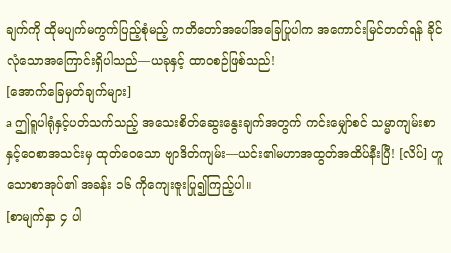ချက်ကို ထိုမပျက်မကွက်ပြည့်စုံမည့် ကတိတော်အပေါ်အခြေပြုပါက အကောင်းမြင်တတ်ရန် ခိုင်လုံသောအကြောင်းရှိပါသည်—ယခုနှင့် ထာဝစဉ်ဖြစ်သည်!
[အောက်ခြေမှတ်ချက်များ]
a ဤရူပါရုံနှင့်ပတ်သက်သည့် အသေးစိတ်ဆွေးနွေးချက်အတွက် ကင်းမျှော်စင် သမ္မာကျမ်းစာနှင့်ဝေစာအသင်းမှ ထုတ်ဝေသော ဗျာဒိတ်ကျမ်း—ယင်း၏မဟာအထွတ်အထိပ်နီးပြီ! [လိပ်] ဟူသောစာအုပ်၏ အခန်း ၁၆ ကိုကျေးဇူးပြု၍ကြည့်ပါ။
[စာမျက်နှာ ၄ ပါ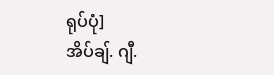ရုပ်ပုံ]
အိပ်ချ်. ဂျီ.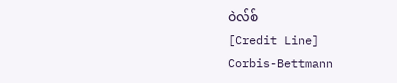ဝဲလ်စ်
[Credit Line]
Corbis-Bettmann